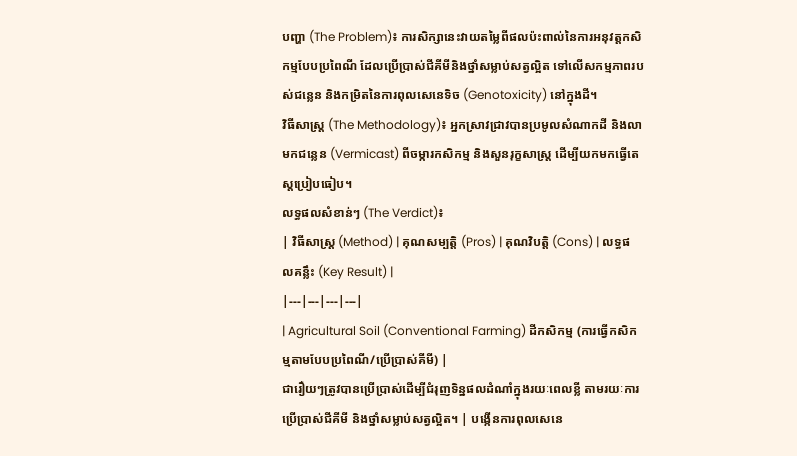បញ្ហា (The Problem)៖ ការសិក្សានេះវាយតម្លៃពីផលប៉ះពាល់នៃការអនុវត្តកសិកម្មបែបប្រពៃណី ដែលប្រើប្រាស់ជីគីមីនិងថ្នាំសម្លាប់សត្វល្អិត ទៅលើសកម្មភាពរបស់ជន្លេន និងកម្រិតនៃការពុលសេនេទិច (Genotoxicity) នៅក្នុងដី។
វិធីសាស្ត្រ (The Methodology)៖ អ្នកស្រាវជ្រាវបានប្រមូលសំណាកដី និងលាមកជន្លេន (Vermicast) ពីចម្ការកសិកម្ម និងសួនរុក្ខសាស្ត្រ ដើម្បីយកមកធ្វើតេស្តប្រៀបធៀប។
លទ្ធផលសំខាន់ៗ (The Verdict)៖
| វិធីសាស្ត្រ (Method) | គុណសម្បត្តិ (Pros) | គុណវិបត្តិ (Cons) | លទ្ធផលគន្លឹះ (Key Result) |
|---|---|---|---|
| Agricultural Soil (Conventional Farming) ដីកសិកម្ម (ការធ្វើកសិកម្មតាមបែបប្រពៃណី/ប្រើប្រាស់គីមី) |
ជារឿយៗត្រូវបានប្រើប្រាស់ដើម្បីជំរុញទិន្នផលដំណាំក្នុងរយៈពេលខ្លី តាមរយៈការប្រើប្រាស់ជីគីមី និងថ្នាំសម្លាប់សត្វល្អិត។ | បង្កើនការពុលសេនេ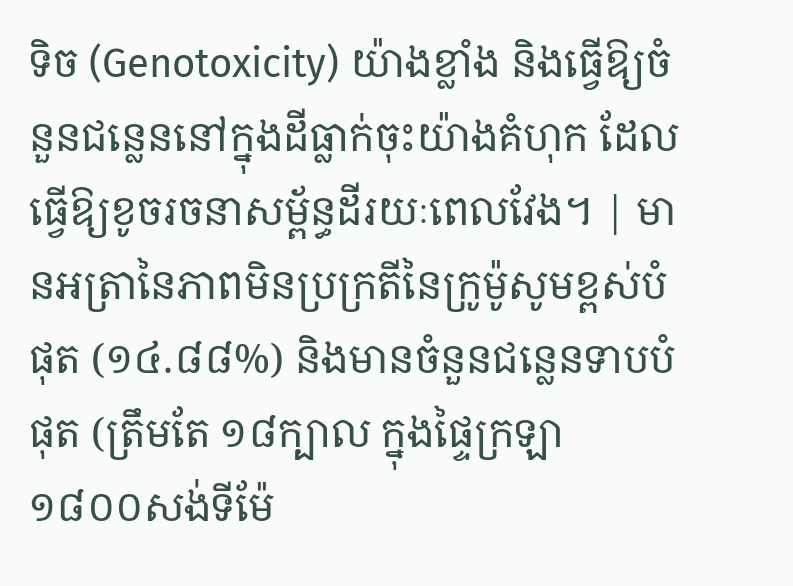ទិច (Genotoxicity) យ៉ាងខ្លាំង និងធ្វើឱ្យចំនួនជន្លេននៅក្នុងដីធ្លាក់ចុះយ៉ាងគំហុក ដែលធ្វើឱ្យខូចរចនាសម្ព័ន្ធដីរយៈពេលវែង។ | មានអត្រានៃភាពមិនប្រក្រតីនៃក្រូម៉ូសូមខ្ពស់បំផុត (១៤.៨៨%) និងមានចំនួនជន្លេនទាបបំផុត (ត្រឹមតែ ១៨ក្បាល ក្នុងផ្ទៃក្រឡា ១៨០០សង់ទីម៉ែ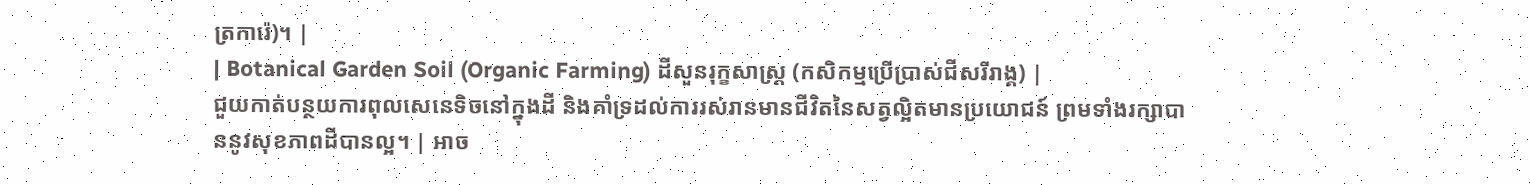ត្រការ៉េ)។ |
| Botanical Garden Soil (Organic Farming) ដីសួនរុក្ខសាស្ត្រ (កសិកម្មប្រើប្រាស់ជីសរីរាង្គ) |
ជួយកាត់បន្ថយការពុលសេនេទិចនៅក្នុងដី និងគាំទ្រដល់ការរស់រានមានជីវិតនៃសត្វល្អិតមានប្រយោជន៍ ព្រមទាំងរក្សាបាននូវសុខភាពដីបានល្អ។ | អាច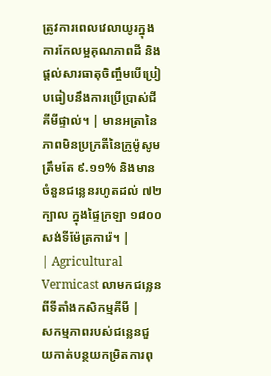ត្រូវការពេលវេលាយូរក្នុងការកែលម្អគុណភាពដី និងផ្តល់សារធាតុចិញ្ចឹមបើប្រៀបធៀបនឹងការប្រើប្រាស់ជីគីមីផ្ទាល់។ | មានអត្រានៃភាពមិនប្រក្រតីនៃក្រូម៉ូសូមត្រឹមតែ ៩.១១% និងមានចំនួនជន្លេនរហូតដល់ ៧២ក្បាល ក្នុងផ្ទៃក្រឡា ១៨០០សង់ទីម៉ែត្រការ៉េ។ |
| Agricultural Vermicast លាមកជន្លេនពីទីតាំងកសិកម្មគីមី |
សកម្មភាពរបស់ជន្លេនជួយកាត់បន្ថយកម្រិតការពុ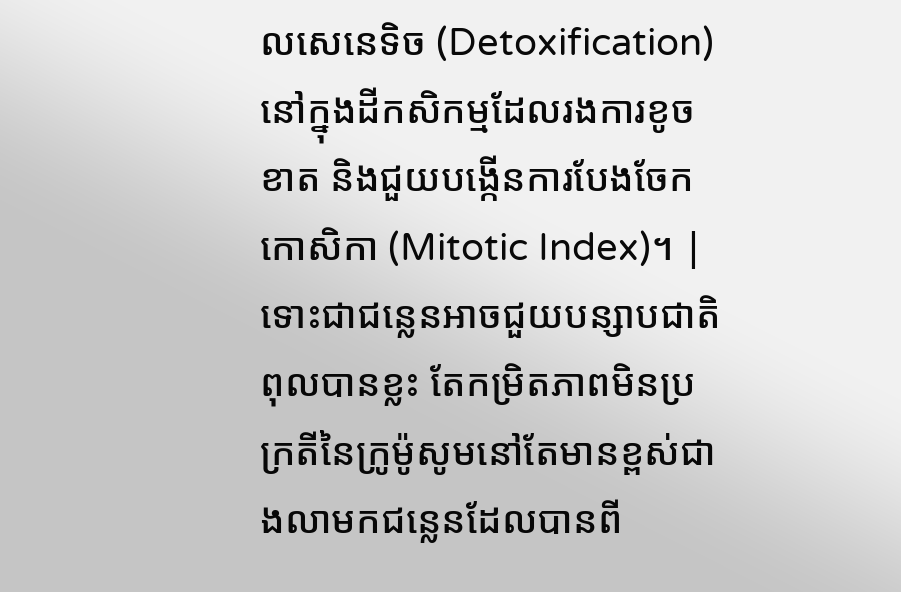លសេនេទិច (Detoxification) នៅក្នុងដីកសិកម្មដែលរងការខូចខាត និងជួយបង្កើនការបែងចែកកោសិកា (Mitotic Index)។ | ទោះជាជន្លេនអាចជួយបន្សាបជាតិពុលបានខ្លះ តែកម្រិតភាពមិនប្រក្រតីនៃក្រូម៉ូសូមនៅតែមានខ្ពស់ជាងលាមកជន្លេនដែលបានពី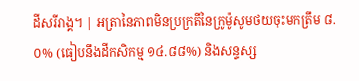ដីសរីរាង្គ។ | អត្រានៃភាពមិនប្រក្រតីនៃក្រូម៉ូសូមថយចុះមកត្រឹម ៨.០% (ធៀបនឹងដីកសិកម្ម ១៤.៨៨%) និងសន្ទស្ស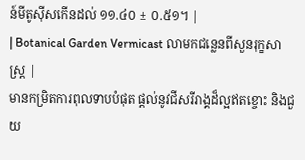ន៍មីតូស៊ីសកើនដល់ ១១.៤០ ± ០.៥១។ |
| Botanical Garden Vermicast លាមកជន្លេនពីសួនរុក្ខសាស្ត្រ |
មានកម្រិតការពុលទាបបំផុត ផ្តល់នូវជីសរីរាង្គដ៏ល្អឥតខ្ចោះ និងជួយ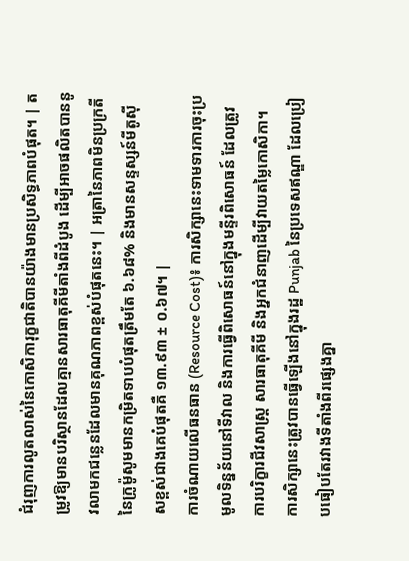ជំរុញការលូតលាស់នៃកោសិការុក្ខជាតិបានយ៉ាងមានប្រសិទ្ធភាពបំផុត។ | តម្រូវឱ្យមានបរិស្ថានដែលគ្មានសារធាតុគីមីតាំងពីដំបូង ដើម្បីអាចផលិតបាននូវលាមកជន្លេនដែលមានគុណភាពខ្ពស់បំផុតនេះ។ | អត្រានៃភាពមិនប្រក្រតីនៃក្រូម៉ូសូមមានកម្រិតទាបបំផុតត្រឹមតែ ៦.៦៨% និងមានសន្ទស្សន៍មីតូស៊ីសខ្ពស់ជាងគេបំផុតគឺ ១៣.៩៣ ± ០.៦៧។ |
ការចំណាយលើធនធាន (Resource Cost)៖ ការសិក្សានេះទាមទារការចុះប្រមូលទិន្នន័យនៅទីវាល និងការធ្វើពិសោធន៍នៅក្នុងមន្ទីរពិសោធន៍ ដែលត្រូវការបរិក្ខារជីវសាស្ត្រ សារធាតុគីមី និងអ្នកជំនាញដើម្បីវាយតម្លៃកោសិកា។
ការសិក្សានេះត្រូវបានធ្វើឡើងនៅក្នុងរដ្ឋ Punjab នៃប្រទេសឥណ្ឌា ដែលប្រៀបធៀបតែរវាងទីតាំងពីរផ្សេងគ្នា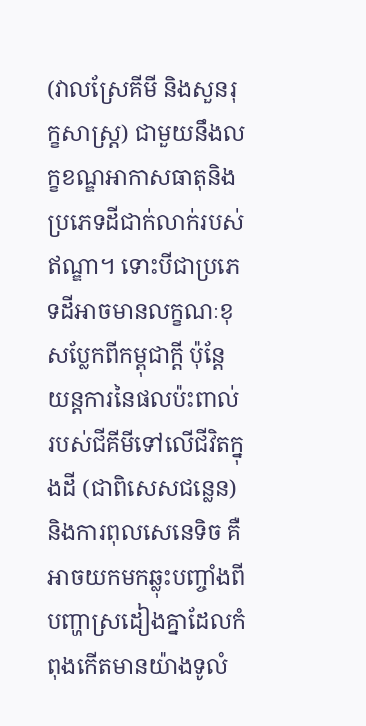(វាលស្រែគីមី និងសួនរុក្ខសាស្ត្រ) ជាមួយនឹងលក្ខខណ្ឌអាកាសធាតុនិងប្រភេទដីជាក់លាក់របស់ឥណ្ឌា។ ទោះបីជាប្រភេទដីអាចមានលក្ខណៈខុសប្លែកពីកម្ពុជាក្តី ប៉ុន្តែយន្តការនៃផលប៉ះពាល់របស់ជីគីមីទៅលើជីវិតក្នុងដី (ជាពិសេសជន្លេន) និងការពុលសេនេទិច គឺអាចយកមកឆ្លុះបញ្ចាំងពីបញ្ហាស្រដៀងគ្នាដែលកំពុងកើតមានយ៉ាងទូលំ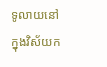ទូលាយនៅក្នុងវិស័យក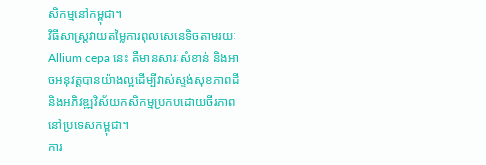សិកម្មនៅកម្ពុជា។
វិធីសាស្ត្រវាយតម្លៃការពុលសេនេទិចតាមរយៈ Allium cepa នេះ គឺមានសារៈសំខាន់ និងអាចអនុវត្តបានយ៉ាងល្អដើម្បីវាស់ស្ទង់សុខភាពដី និងអភិវឌ្ឍវិស័យកសិកម្មប្រកបដោយចីរភាពនៅប្រទេសកម្ពុជា។
ការ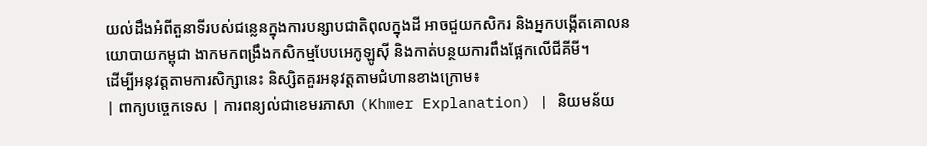យល់ដឹងអំពីតួនាទីរបស់ជន្លេនក្នុងការបន្សាបជាតិពុលក្នុងដី អាចជួយកសិករ និងអ្នកបង្កើតគោលនយោបាយកម្ពុជា ងាកមកពង្រឹងកសិកម្មបែបអេកូឡូស៊ី និងកាត់បន្ថយការពឹងផ្អែកលើជីគីមី។
ដើម្បីអនុវត្តតាមការសិក្សានេះ និស្សិតគួរអនុវត្តតាមជំហានខាងក្រោម៖
| ពាក្យបច្ចេកទេស | ការពន្យល់ជាខេមរភាសា (Khmer Explanation) | និយមន័យ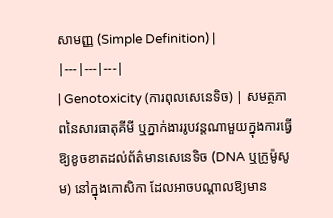សាមញ្ញ (Simple Definition) |
|---|---|---|
| Genotoxicity (ការពុលសេនេទិច) | សមត្ថភាពនៃសារធាតុគីមី ឬភ្នាក់ងាររូបវន្តណាមួយក្នុងការធ្វើឱ្យខូចខាតដល់ព័ត៌មានសេនេទិច (DNA ឬក្រូម៉ូសូម) នៅក្នុងកោសិកា ដែលអាចបណ្តាលឱ្យមាន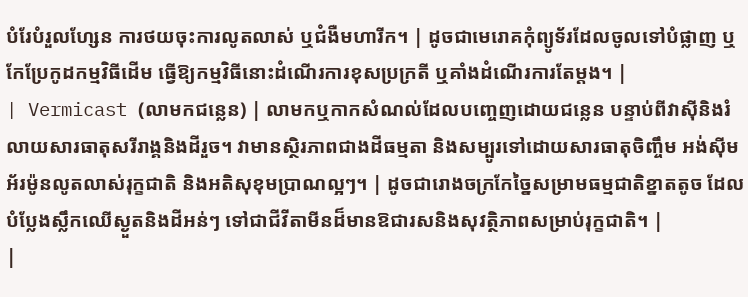បំរែបំរួលហ្សែន ការថយចុះការលូតលាស់ ឬជំងឺមហារីក។ | ដូចជាមេរោគកុំព្យូទ័រដែលចូលទៅបំផ្លាញ ឬកែប្រែកូដកម្មវិធីដើម ធ្វើឱ្យកម្មវិធីនោះដំណើរការខុសប្រក្រតី ឬគាំងដំណើរការតែម្តង។ |
| Vermicast (លាមកជន្លេន) | លាមកឬកាកសំណល់ដែលបញ្ចេញដោយជន្លេន បន្ទាប់ពីវាស៊ីនិងរំលាយសារធាតុសរីរាង្គនិងដីរួច។ វាមានស្ថិរភាពជាងដីធម្មតា និងសម្បូរទៅដោយសារធាតុចិញ្ចឹម អង់ស៊ីម អ័រម៉ូនលូតលាស់រុក្ខជាតិ និងអតិសុខុមប្រាណល្អៗ។ | ដូចជារោងចក្រកែច្នៃសម្រាមធម្មជាតិខ្នាតតូច ដែលបំប្លែងស្លឹកឈើស្ងួតនិងដីអន់ៗ ទៅជាជីវីតាមីនដ៏មានឱជារសនិងសុវត្ថិភាពសម្រាប់រុក្ខជាតិ។ |
|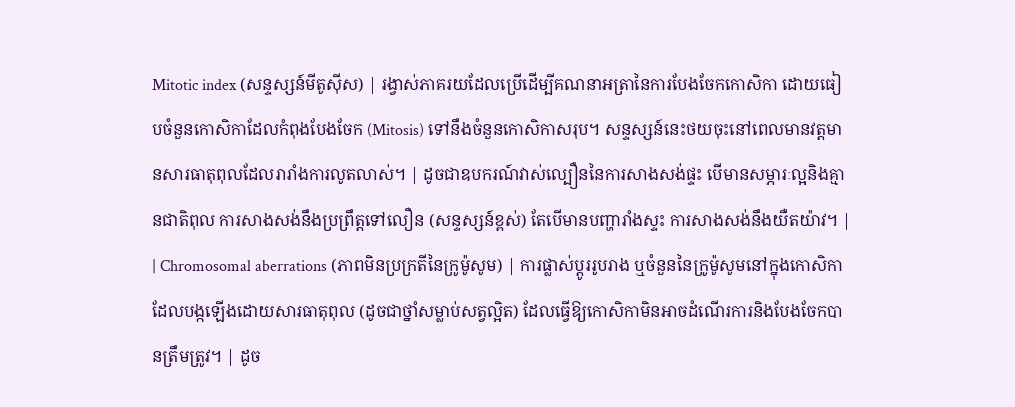Mitotic index (សន្ទស្សន៍មីតូស៊ីស) | រង្វាស់ភាគរយដែលប្រើដើម្បីគណនាអត្រានៃការបែងចែកកោសិកា ដោយធៀបចំនួនកោសិកាដែលកំពុងបែងចែក (Mitosis) ទៅនឹងចំនួនកោសិកាសរុប។ សន្ទស្សន៍នេះថយចុះនៅពេលមានវត្តមានសារធាតុពុលដែលរារាំងការលូតលាស់។ | ដូចជាឧបករណ៍វាស់ល្បឿននៃការសាងសង់ផ្ទះ បើមានសម្ភារៈល្អនិងគ្មានជាតិពុល ការសាងសង់នឹងប្រព្រឹត្តទៅលឿន (សន្ទស្សន៍ខ្ពស់) តែបើមានបញ្ហារាំងស្ទះ ការសាងសង់នឹងយឺតយ៉ាវ។ |
| Chromosomal aberrations (ភាពមិនប្រក្រតីនៃក្រូម៉ូសូម) | ការផ្លាស់ប្តូររូបរាង ឬចំនួននៃក្រូម៉ូសូមនៅក្នុងកោសិកា ដែលបង្កឡើងដោយសារធាតុពុល (ដូចជាថ្នាំសម្លាប់សត្វល្អិត) ដែលធ្វើឱ្យកោសិកាមិនអាចដំណើរការនិងបែងចែកបានត្រឹមត្រូវ។ | ដូច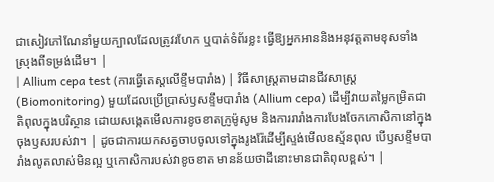ជាសៀវភៅណែនាំមួយក្បាលដែលត្រូវរហែក ឬបាត់ទំព័រខ្លះ ធ្វើឱ្យអ្នកអាននិងអនុវត្តតាមខុសទាំងស្រុងពីទម្រង់ដើម។ |
| Allium cepa test (ការធ្វើតេស្តលើខ្ទឹមបារាំង) | វិធីសាស្ត្រតាមដានជីវសាស្ត្រ (Biomonitoring) មួយដែលប្រើប្រាស់ឫសខ្ទឹមបារាំង (Allium cepa) ដើម្បីវាយតម្លៃកម្រិតជាតិពុលក្នុងបរិស្ថាន ដោយសង្កេតមើលការខូចខាតក្រូម៉ូសូម និងការរារាំងការបែងចែកកោសិកានៅក្នុងចុងឫសរបស់វា។ | ដូចជាការយកសត្វចាបចូលទៅក្នុងរូងរ៉ែដើម្បីស្ទង់មើលឧស្ម័នពុល បើឫសខ្ទឹមបារាំងលូតលាស់មិនល្អ ឬកោសិការបស់វាខូចខាត មានន័យថាដីនោះមានជាតិពុលខ្ពស់។ |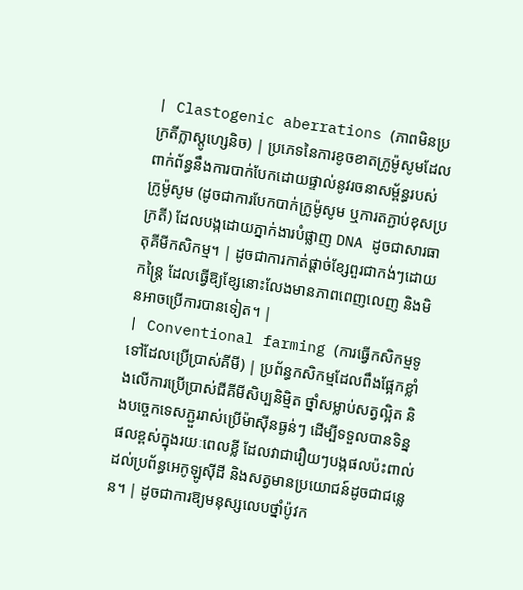| Clastogenic aberrations (ភាពមិនប្រក្រតីក្លាស្តូហ្សេនិច) | ប្រភេទនៃការខូចខាតក្រូម៉ូសូមដែលពាក់ព័ន្ធនឹងការបាក់បែកដោយផ្ទាល់នូវរចនាសម្ព័ន្ធរបស់ក្រូម៉ូសូម (ដូចជាការបែកបាក់ក្រូម៉ូសូម ឬការតភ្ជាប់ខុសប្រក្រតី) ដែលបង្កដោយភ្នាក់ងារបំផ្លាញ DNA ដូចជាសារធាតុគីមីកសិកម្ម។ | ដូចជាការកាត់ផ្តាច់ខ្សែពួរជាកង់ៗដោយកន្ត្រៃ ដែលធ្វើឱ្យខ្សែនោះលែងមានភាពពេញលេញ និងមិនអាចប្រើការបានទៀត។ |
| Conventional farming (ការធ្វើកសិកម្មទូទៅដែលប្រើប្រាស់គីមី) | ប្រព័ន្ធកសិកម្មដែលពឹងផ្អែកខ្លាំងលើការប្រើប្រាស់ជីគីមីសិប្បនិម្មិត ថ្នាំសម្លាប់សត្វល្អិត និងបច្ចេកទេសភ្ជួររាស់ប្រើម៉ាស៊ីនធ្ងន់ៗ ដើម្បីទទួលបានទិន្នផលខ្ពស់ក្នុងរយៈពេលខ្លី ដែលវាជារឿយៗបង្កផលប៉ះពាល់ដល់ប្រព័ន្ធអេកូឡូស៊ីដី និងសត្វមានប្រយោជន៍ដូចជាជន្លេន។ | ដូចជាការឱ្យមនុស្សលេបថ្នាំប៉ូវក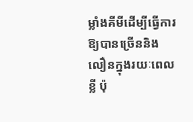ម្លាំងគីមីដើម្បីធ្វើការឱ្យបានច្រើននិងលឿនក្នុងរយៈពេលខ្លី ប៉ុ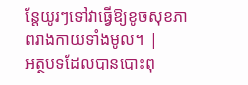ន្តែយូរៗទៅវាធ្វើឱ្យខូចសុខភាពរាងកាយទាំងមូល។ |
អត្ថបទដែលបានបោះពុ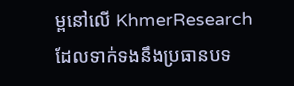ម្ពនៅលើ KhmerResearch ដែលទាក់ទងនឹងប្រធានបទ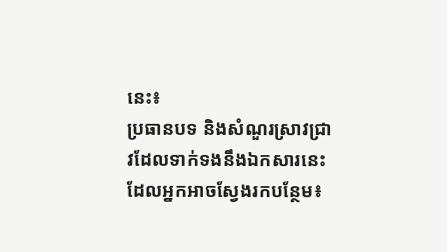នេះ៖
ប្រធានបទ និងសំណួរស្រាវជ្រាវដែលទាក់ទងនឹងឯកសារនេះ ដែលអ្នកអាចស្វែងរកបន្ថែម៖